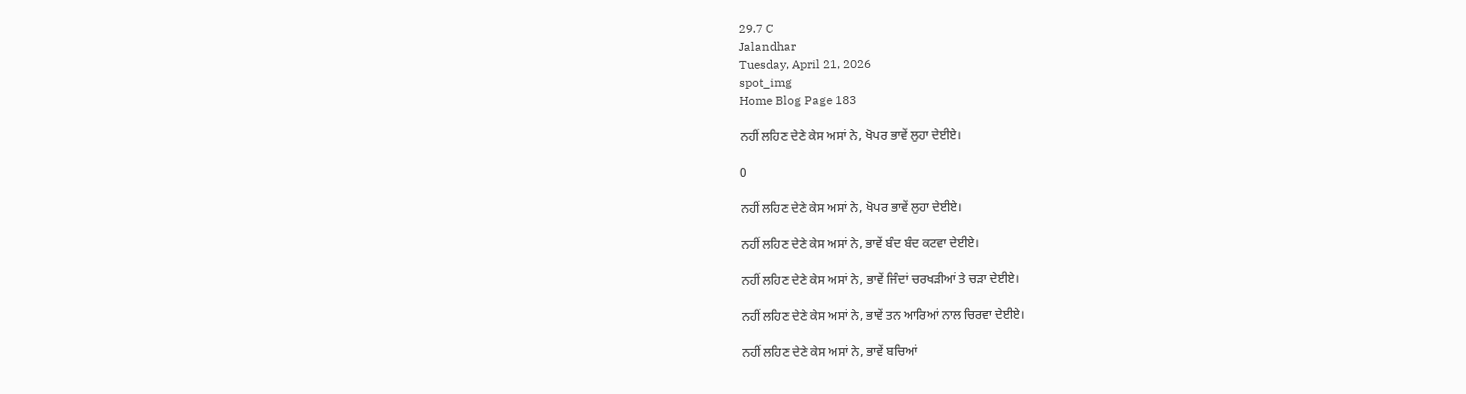29.7 C
Jalandhar
Tuesday, April 21, 2026
spot_img
Home Blog Page 183

ਨਹੀਂ ਲਹਿਣ ਦੇਣੇ ਕੇਸ ਅਸਾਂ ਨੇ, ਖੋਪਰ ਭਾਵੇਂ ਲੁਹਾ ਦੇਈਏ।

0

ਨਹੀਂ ਲਹਿਣ ਦੇਣੇ ਕੇਸ ਅਸਾਂ ਨੇ, ਖੋਪਰ ਭਾਵੇਂ ਲੁਹਾ ਦੇਈਏ।

ਨਹੀਂ ਲਹਿਣ ਦੇਣੇ ਕੇਸ ਅਸਾਂ ਨੇ, ਭਾਵੇਂ ਬੰਦ ਬੰਦ ਕਟਵਾ ਦੇਈਏ।

ਨਹੀਂ ਲਹਿਣ ਦੇਣੇ ਕੇਸ ਅਸਾਂ ਨੇ, ਭਾਵੇਂ ਜਿੰਦਾਂ ਚਰਖੜੀਆਂ ਤੇ ਚੜਾ ਦੇਈਏ।

ਨਹੀਂ ਲਹਿਣ ਦੇਣੇ ਕੇਸ ਅਸਾਂ ਨੇ, ਭਾਵੇਂ ਤਨ ਆਰਿਆਂ ਨਾਲ ਚਿਰਵਾ ਦੇਈਏ।

ਨਹੀਂ ਲਹਿਣ ਦੇਣੇ ਕੇਸ ਅਸਾਂ ਨੇ, ਭਾਵੇਂ ਬਚਿਆਂ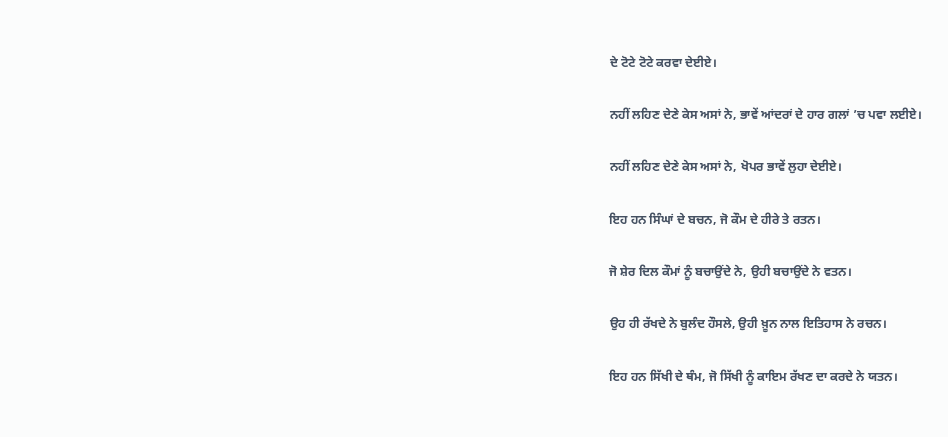ਦੇ ਟੋਟੇ ਟੋਟੇ ਕਰਵਾ ਦੇਈਏ।

ਨਹੀਂ ਲਹਿਣ ਦੇਣੇ ਕੇਸ ਅਸਾਂ ਨੇ, ਭਾਵੇਂ ਆਂਦਰਾਂ ਦੇ ਹਾਰ ਗਲਾਂ ’ਚ ਪਵਾ ਲਈਏ।

ਨਹੀਂ ਲਹਿਣ ਦੇਣੇ ਕੇਸ ਅਸਾਂ ਨੇ, ਖੋਪਰ ਭਾਵੇਂ ਲੁਹਾ ਦੇਈਏ।

ਇਹ ਹਨ ਸਿੰਘਾਂ ਦੇ ਬਚਨ, ਜੋ ਕੌਮ ਦੇ ਹੀਰੇ ਤੇ ਰਤਨ।

ਜੋ ਸ਼ੇਰ ਦਿਲ ਕੌਮਾਂ ਨੂੰ ਬਚਾਉਂਦੇ ਨੇ, ਉਹੀ ਬਚਾਉਂਦੇ ਨੇ ਵਤਨ।

ਉਹ ਹੀ ਰੱਖਦੇ ਨੇ ਬੁਲੰਦ ਹੌਸਲੇ, ਉਹੀ ਖ਼ੂਨ ਨਾਲ ਇਤਿਹਾਸ ਨੇ ਰਚਨ।

ਇਹ ਹਨ ਸਿੱਖੀ ਦੇ ਥੰਮ, ਜੋ ਸਿੱਖੀ ਨੂੰ ਕਾਇਮ ਰੱਖਣ ਦਾ ਕਰਦੇ ਨੇ ਯਤਨ।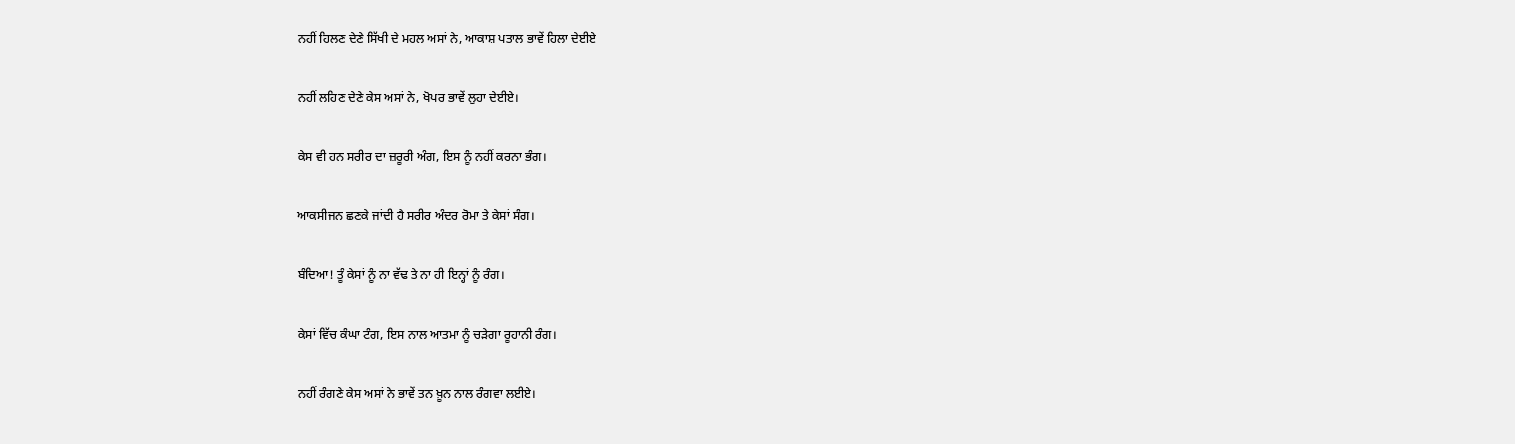ਨਹੀਂ ਹਿਲਣ ਦੇਣੇ ਸਿੱਖੀ ਦੇ ਮਹਲ ਅਸਾਂ ਨੇ, ਆਕਾਸ਼ ਪਤਾਲ ਭਾਵੇਂ ਹਿਲਾ ਦੇਈਏ

ਨਹੀਂ ਲਹਿਣ ਦੇਣੇ ਕੇਸ ਅਸਾਂ ਨੇ, ਖੋਪਰ ਭਾਵੇਂ ਲੁਹਾ ਦੇਈਏ।

ਕੇਸ ਵੀ ਹਨ ਸਰੀਰ ਦਾ ਜ਼ਰੂਰੀ ਅੰਗ, ਇਸ ਨੂੰ ਨਹੀਂ ਕਰਨਾ ਭੰਗ।

ਆਕਸੀਜਨ ਛਣਕੇ ਜਾਂਦੀ ਹੈ ਸਰੀਰ ਅੰਦਰ ਰੋਮਾ ਤੇ ਕੇਸਾਂ ਸੰਗ।

ਬੰਦਿਆ! ਤੂੰ ਕੇਸਾਂ ਨੂੰ ਨਾ ਵੱਢ ਤੇ ਨਾ ਹੀ ਇਨ੍ਹਾਂ ਨੂੰ ਰੰਗ।

ਕੇਸਾਂ ਵਿੱਚ ਕੰਘਾ ਟੰਗ, ਇਸ ਨਾਲ ਆਤਮਾ ਨੂੰ ਚੜੇਗਾ ਰੂਹਾਨੀ ਰੰਗ।

ਨਹੀਂ ਰੰਗਣੇ ਕੇਸ ਅਸਾਂ ਨੇ ਭਾਵੇਂ ਤਨ ਖ਼ੂਨ ਨਾਲ ਰੰਗਵਾ ਲਈਏ।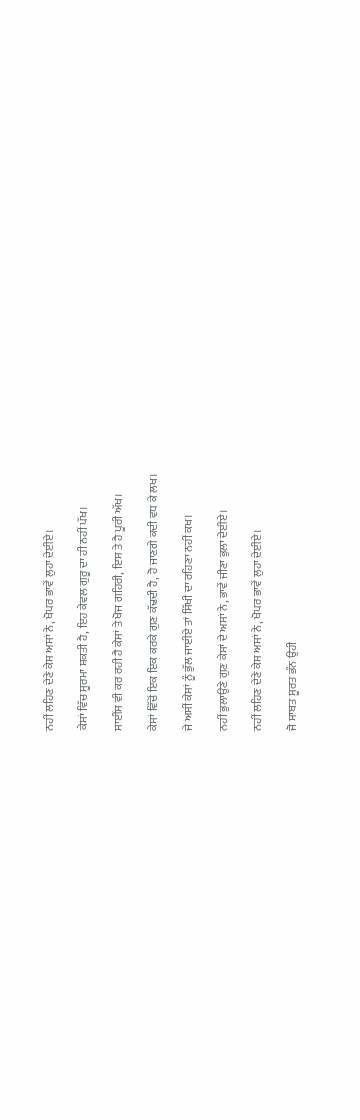ਨਹੀਂ ਲਹਿਣ ਦੇਣੇ ਕੇਸ ਅਸਾਂ ਨੇ, ਖੋਪਰ ਭਾਵੇਂ ਲੁਹਾ ਦੇਈਏ।

ਕੇਸਾਂ ਵਿੱਚ ਸੂਰਮਾ ਸ਼ਕਤੀ ਹੈ, ਇਹ ਕੇਵਲ ਗੁਰੂ ਦਾ ਹੀ ਨਹੀਂ ਪੱਖ।

ਸਾਈਂਸ ਵੀ ਕਰ ਰਹੀ ਹੈ ਕੇਸਾਂ ਤੇ ਖੋਜ ਗਹਿਰੀ, ਇਸ ਤੇ ਹੈ ਪੂਰੀ ਅੱਖ।

ਕੇਸਾਂ ਵਿੱਚੋਂ ਇਕ ਇਕ ਕਰਕੇ ਗੁਣ ਕੱਢਦੀ ਹੈ, ਹੋ ਜਾਣਗੇ ਕਦੀ ਵਧ ਕੇ ਲਖ।

ਜੇ ਅਸੀਂ ਕੇਸਾਂ ਨੂੰ ਭੁੱਲ ਜਾਈਏ ਤਾਂ ਸਿੱਖੀ ਦਾ ਰਹਿਣਾ ਨਹੀਂ ਕਖ।

ਨਹੀਂ ਭੁਲਾਉਣੇ ਗੁਣ ਕੇਸਾਂ ਦੇ ਅਸਾਂ ਨੇ, ਭਾਵੇਂ ਜੀਣਾ ਭੁਲਾ ਦੇਈਏ।

ਨਹੀਂ ਲਹਿਣ ਦੇਣੇ ਕੇਸ ਅਸਾਂ ਨੇ, ਖੋਪਰ ਭਾਵੇਂ ਲੁਹਾ ਦੇਈਏ।

ਜੋ ਸਾਬਤ ਸੂਰਤ ਭੰਨ ਉਹੀ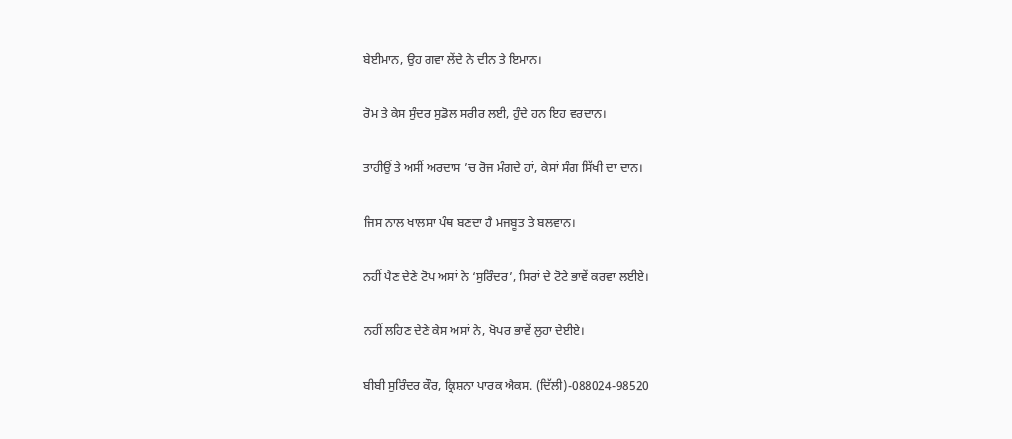ਬੇਈਮਾਨ, ਉਹ ਗਵਾ ਲੇਂਦੇ ਨੇ ਦੀਨ ਤੇ ਇਮਾਨ।

ਰੋਮ ਤੇ ਕੇਸ ਸੁੰਦਰ ਸੁਡੋਲ ਸਰੀਰ ਲਈ, ਹੁੰਦੇ ਹਨ ਇਹ ਵਰਦਾਨ।

ਤਾਹੀਉਂ ਤੇ ਅਸੀਂ ਅਰਦਾਸ ’ਚ ਰੋਜ ਮੰਗਦੇ ਹਾਂ, ਕੇਸਾਂ ਸੰਗ ਸਿੱਖੀ ਦਾ ਦਾਨ।

ਜਿਸ ਨਾਲ ਖਾਲਸਾ ਪੰਥ ਬਣਦਾ ਹੈ ਮਜਬੂਤ ਤੇ ਬਲਵਾਨ।

ਨਹੀਂ ਪੈਣ ਦੇਣੇ ਟੋਪ ਅਸਾਂ ਨੇ ‘ਸੁਰਿੰਦਰ’, ਸਿਰਾਂ ਦੇ ਟੋਟੇ ਭਾਵੇਂ ਕਰਵਾ ਲਈਏ।

ਨਹੀਂ ਲਹਿਣ ਦੇਣੇ ਕੇਸ ਅਸਾਂ ਨੇ, ਖੋਪਰ ਭਾਵੇਂ ਲੁਹਾ ਦੇਈਏ।

ਬੀਬੀ ਸੁਰਿੰਦਰ ਕੌਰ, ਕ੍ਰਿਸ਼ਨਾ ਪਾਰਕ ਐਕਸ. (ਦਿੱਲੀ)-088024-98520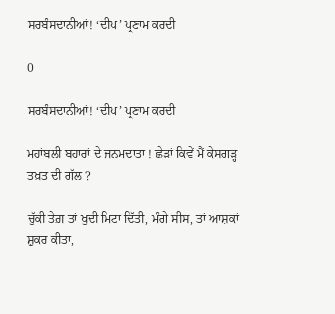ਸਰਬੰਸਦਾਨੀਆਂ! ‘ਦੀਪ’ ਪ੍ਰਣਾਮ ਕਰਦੀ

0

ਸਰਬੰਸਦਾਨੀਆਂ! ‘ਦੀਪ’ ਪ੍ਰਣਾਮ ਕਰਦੀ

ਮਹਾਂਬਲੀ ਬਹਾਰਾਂ ਦੇ ਜਨਮਦਾਤਾ ! ਛੇੜਾਂ ਕਿਵੇਂ ਮੈਂ ਕੇਸਗੜ੍ਹ ਤਖ਼ਤ ਦੀ ਗੱਲ ?

ਚੁੱਕੀ ਤੇਗ਼ ਤਾਂ ਖੁਦੀ ਮਿਟਾ ਦਿੱਤੀ, ਮੰਗੇ ਸੀਸ, ਤਾਂ ਆਸ਼ਕਾਂ ਸ਼ੁਕਰ ਕੀਤਾ,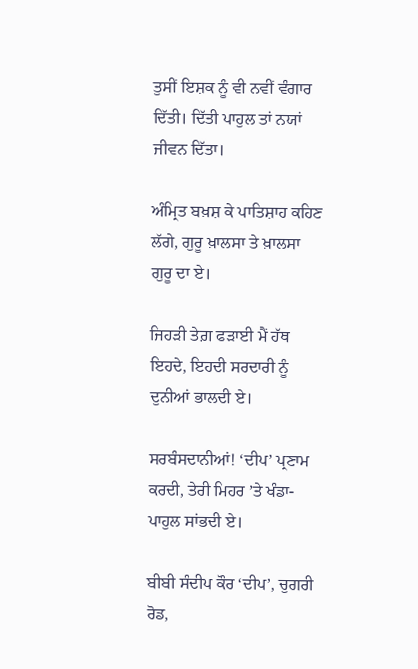ਤੁਸੀਂ ਇਸ਼ਕ ਨੂੰ ਵੀ ਨਵੀਂ ਵੰਗਾਰ ਦਿੱਤੀ। ਦਿੱਤੀ ਪਾਹੁਲ ਤਾਂ ਨਯਾਂ ਜੀਵਨ ਦਿੱਤਾ।

ਅੰਮ੍ਰਿਤ ਬਖ਼ਸ਼ ਕੇ ਪਾਤਿਸ਼ਾਹ ਕਹਿਣ ਲੱਗੇ, ਗੁਰੂ ਖ਼ਾਲਸਾ ਤੇ ਖ਼ਾਲਸਾ ਗੁਰੂ ਦਾ ਏ।

ਜਿਹੜੀ ਤੇਗ਼ ਫੜਾਈ ਮੈਂ ਹੱਥ ਇਹਦੇ, ਇਹਦੀ ਸਰਦਾਰੀ ਨੂੰ ਦੁਨੀਆਂ ਭਾਲਦੀ ਏ।

ਸਰਬੰਸਦਾਨੀਆਂ! ‘ਦੀਪ’ ਪ੍ਰਣਾਮ ਕਰਦੀ, ਤੇਰੀ ਮਿਹਰ ’ਤੇ ਖੰਡਾ-ਪਾਹੁਲ ਸਾਂਭਦੀ ਏ।

ਬੀਬੀ ਸੰਦੀਪ ਕੌਰ ‘ਦੀਪ’, ਚੁਗਰੀ ਰੋਡ,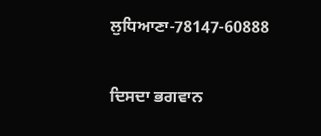ਲੁਧਿਆਣਾ-78147-60888

ਦਿਸਦਾ ਭਗਵਾਨ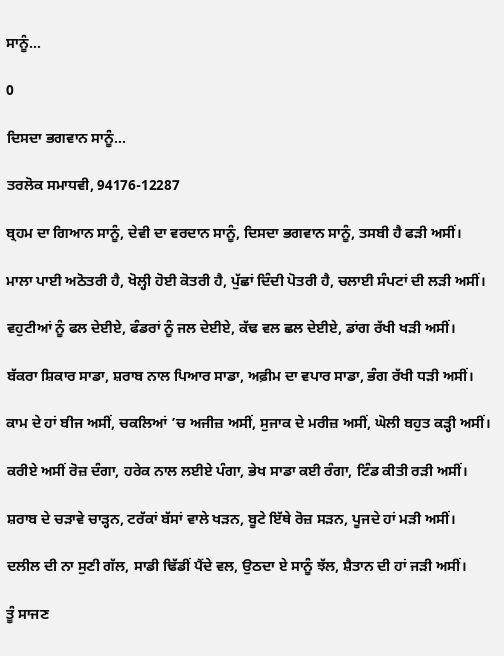ਸਾਨੂੰ…

0

ਦਿਸਦਾ ਭਗਵਾਨ ਸਾਨੂੰ…

ਤਰਲੋਕ ਸਮਾਧਵੀ, 94176-12287

ਬ੍ਰਹਮ ਦਾ ਗਿਆਨ ਸਾਨੂੰ, ਦੇਵੀ ਦਾ ਵਰਦਾਨ ਸਾਨੂੰ, ਦਿਸਦਾ ਭਗਵਾਨ ਸਾਨੂੰ, ਤਸਬੀ ਹੈ ਫੜੀ ਅਸੀਂ।

ਮਾਲਾ ਪਾਈ ਅਠੋਤਰੀ ਹੈ, ਖੋਲ੍ਹੀ ਹੋਈ ਕੋਤਰੀ ਹੈ, ਪੁੱਛਾਂ ਦਿੰਦੀ ਪੋਤਰੀ ਹੈ, ਚਲਾਈ ਸੰਪਟਾਂ ਦੀ ਲੜੀ ਅਸੀਂ।

ਵਹੁਟੀਆਂ ਨੂੰ ਫਲ ਦੇਈਏ, ਫੰਡਰਾਂ ਨੂੰ ਜਲ ਦੇਈਏ, ਕੱਢ ਵਲ ਛਲ ਦੇਈਏ, ਡਾਂਗ ਰੱਖੀ ਖੜੀ ਅਸੀਂ।

ਬੱਕਰਾ ਸ਼ਿਕਾਰ ਸਾਡਾ, ਸ਼ਰਾਬ ਨਾਲ ਪਿਆਰ ਸਾਡਾ, ਅਫ਼ੀਮ ਦਾ ਵਪਾਰ ਸਾਡਾ, ਭੰਗ ਰੱਖੀ ਧੜੀ ਅਸੀਂ।

ਕਾਮ ਦੇ ਹਾਂ ਬੀਜ ਅਸੀਂ, ਚਕਲਿਆਂ ’ਚ ਅਜੀਜ਼ ਅਸੀਂ, ਸੁਜਾਕ ਦੇ ਮਰੀਜ਼ ਅਸੀਂ, ਘੋਲੀ ਬਹੁਤ ਕੜ੍ਹੀ ਅਸੀਂ।

ਕਰੀਏ ਅਸੀਂ ਰੋਜ਼ ਦੰਗਾ, ਹਰੇਕ ਨਾਲ ਲਈਏ ਪੰਗਾ, ਭੇਖ ਸਾਡਾ ਕਈ ਰੰਗਾ, ਟਿੰਡ ਕੀਤੀ ਰੜੀ ਅਸੀਂ।

ਸ਼ਰਾਬ ਦੇ ਚੜਾਵੇ ਚਾੜ੍ਹਨ, ਟਰੱਕਾਂ ਬੱਸਾਂ ਵਾਲੇ ਖੜਨ, ਬੂਟੇ ਇੱਥੇ ਰੋਜ਼ ਸੜਨ, ਪੂਜਦੇ ਹਾਂ ਮੜੀ ਅਸੀਂ।

ਦਲੀਲ ਦੀ ਨਾ ਸੁਣੀ ਗੱਲ, ਸਾਡੀ ਢਿੱਡੀਂ ਪੈਂਦੇ ਵਲ, ਉਠਦਾ ਏ ਸਾਨੂੰ ਝੱਲ, ਸ਼ੈਤਾਨ ਦੀ ਹਾਂ ਜੜੀ ਅਸੀਂ।

ਤੂੰ ਸਾਜਣ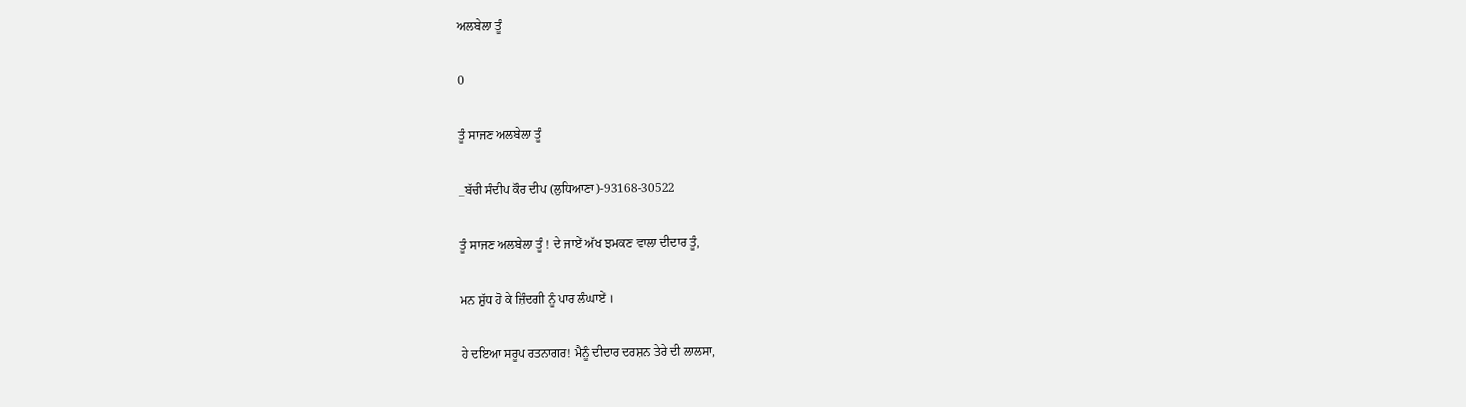ਅਲਬੇਲਾ ਤੂੰ

0

ਤੂੰ ਸਾਜਣ ਅਲਬੇਲਾ ਤੂੰ

_ਬੱਚੀ ਸੰਦੀਪ ਕੌਰ ਦੀਪ (ਲੁਧਿਆਣਾ)-93168-30522

ਤੂੰ ਸਾਜਣ ਅਲਬੇਲਾ ਤੂੰ ! ਦੇ ਜਾਏਂ ਅੱਖ ਝਮਕਣ ਵਾਲਾ ਦੀਦਾਰ ਤੂੰ,

ਮਨ ਸ਼ੁੱਧ ਹੋ ਕੇ ਜ਼ਿੰਦਗੀ ਨੂੰ ਪਾਰ ਲੰਘਾਏਂ ।

ਹੇ ਦਇਆ ਸਰੂਪ ਰਤਨਾਗਰ! ਮੈਨੂੰ ਦੀਦਾਰ ਦਰਸ਼ਨ ਤੇਰੇ ਦੀ ਲਾਲਸਾ,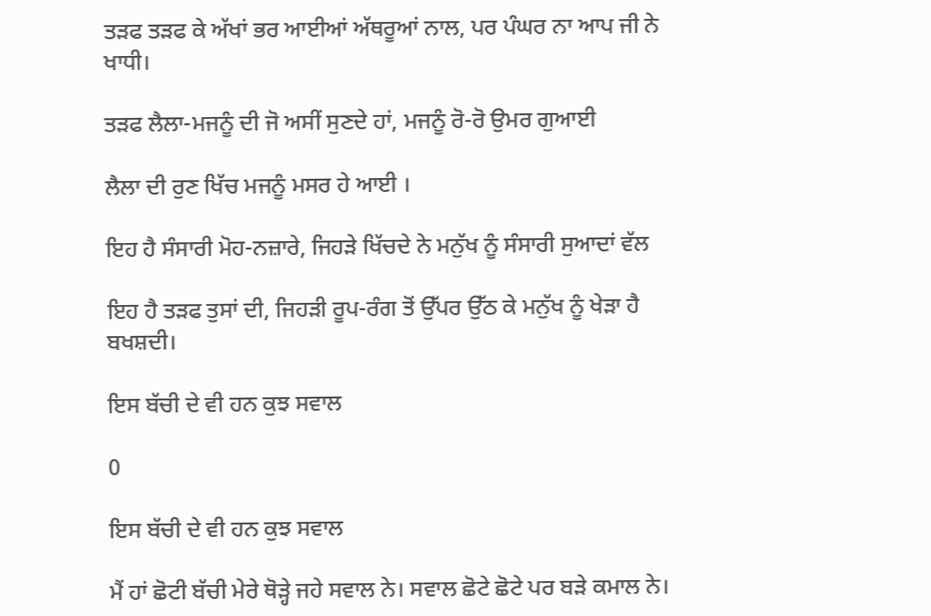ਤੜਫ ਤੜਫ ਕੇ ਅੱਖਾਂ ਭਰ ਆਈਆਂ ਅੱਥਰੂਆਂ ਨਾਲ, ਪਰ ਪੰਘਰ ਨਾ ਆਪ ਜੀ ਨੇ ਖਾਧੀ।

ਤੜਫ ਲੈਲਾ-ਮਜਨੂੰ ਦੀ ਜੋ ਅਸੀਂ ਸੁਣਦੇ ਹਾਂ, ਮਜਨੂੰ ਰੋ-ਰੋ ਉਮਰ ਗੁਆਈ

ਲੈਲਾ ਦੀ ਰੁਣ ਖਿੱਚ ਮਜਨੂੰ ਮਸਰ ਹੇ ਆਈ ।

ਇਹ ਹੈ ਸੰਸਾਰੀ ਮੋਹ-ਨਜ਼ਾਰੇ, ਜਿਹੜੇ ਖਿੱਚਦੇ ਨੇ ਮਨੁੱਖ ਨੂੰ ਸੰਸਾਰੀ ਸੁਆਦਾਂ ਵੱਲ

ਇਹ ਹੈ ਤੜਫ ਤੁਸਾਂ ਦੀ, ਜਿਹੜੀ ਰੂਪ-ਰੰਗ ਤੋਂ ਉੱਪਰ ਉੱਠ ਕੇ ਮਨੁੱਖ ਨੂੰ ਖੇੜਾ ਹੈ ਬਖਸ਼ਦੀ।

ਇਸ ਬੱਚੀ ਦੇ ਵੀ ਹਨ ਕੁਝ ਸਵਾਲ

0

ਇਸ ਬੱਚੀ ਦੇ ਵੀ ਹਨ ਕੁਝ ਸਵਾਲ

ਮੈਂ ਹਾਂ ਛੋਟੀ ਬੱਚੀ ਮੇਰੇ ਥੋੜ੍ਹੇ ਜਹੇ ਸਵਾਲ ਨੇ। ਸਵਾਲ ਛੋਟੇ ਛੋਟੇ ਪਰ ਬੜੇ ਕਮਾਲ ਨੇ।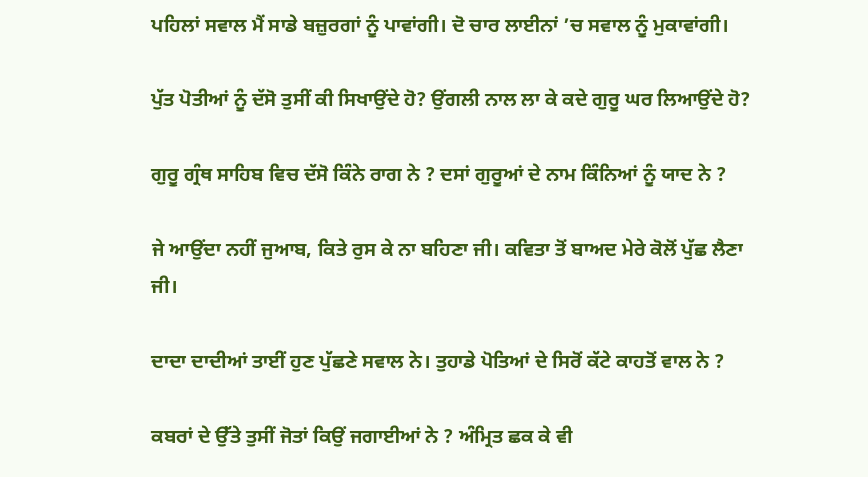ਪਹਿਲਾਂ ਸਵਾਲ ਮੈਂ ਸਾਡੇ ਬਜ਼ੁਰਗਾਂ ਨੂੰ ਪਾਵਾਂਗੀ। ਦੋ ਚਾਰ ਲਾਈਨਾਂ ’ਚ ਸਵਾਲ ਨੂੰ ਮੁਕਾਵਾਂਗੀ।

ਪੁੱਤ ਪੋਤੀਆਂ ਨੂੰ ਦੱਸੋ ਤੁਸੀਂ ਕੀ ਸਿਖਾਉਂਦੇ ਹੋ? ਉਂਗਲੀ ਨਾਲ ਲਾ ਕੇ ਕਦੇ ਗੁਰੂ ਘਰ ਲਿਆਉਂਦੇ ਹੋ?

ਗੁਰੂ ਗ੍ਰੰਥ ਸਾਹਿਬ ਵਿਚ ਦੱਸੋ ਕਿੰਨੇ ਰਾਗ ਨੇ ? ਦਸਾਂ ਗੁਰੂਆਂ ਦੇ ਨਾਮ ਕਿੰਨਿਆਂ ਨੂੰ ਯਾਦ ਨੇ ?

ਜੇ ਆਉਂਦਾ ਨਹੀਂ ਜੁਆਬ, ਕਿਤੇ ਰੁਸ ਕੇ ਨਾ ਬਹਿਣਾ ਜੀ। ਕਵਿਤਾ ਤੋਂ ਬਾਅਦ ਮੇਰੇ ਕੋਲੋਂ ਪੁੱਛ ਲੈਣਾ ਜੀ।

ਦਾਦਾ ਦਾਦੀਆਂ ਤਾਈਂ ਹੁਣ ਪੁੱਛਣੇ ਸਵਾਲ ਨੇ। ਤੁਹਾਡੇ ਪੋਤਿਆਂ ਦੇ ਸਿਰੋਂ ਕੱਟੇ ਕਾਹਤੋਂ ਵਾਲ ਨੇ ?

ਕਬਰਾਂ ਦੇ ਉੱਤੇ ਤੁਸੀਂ ਜੋਤਾਂ ਕਿਉਂ ਜਗਾਈਆਂ ਨੇ ? ਅੰਮ੍ਰਿਤ ਛਕ ਕੇ ਵੀ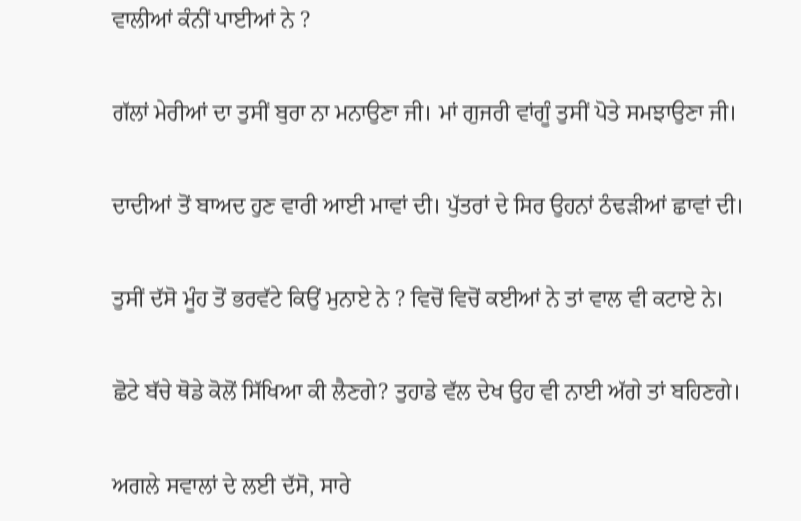ਵਾਲੀਆਂ ਕੰਨੀਂ ਪਾਈਆਂ ਨੇ ?

ਗੱਲਾਂ ਮੇਰੀਆਂ ਦਾ ਤੁਸੀਂ ਬੁਰਾ ਨਾ ਮਨਾਉਣਾ ਜੀ। ਮਾਂ ਗੁਜਰੀ ਵਾਂਗੂੰ ਤੁਸੀਂ ਪੋਤੇ ਸਮਝਾਉਣਾ ਜੀ।

ਦਾਦੀਆਂ ਤੋਂ ਬਾਅਦ ਹੁਣ ਵਾਰੀ ਆਈ ਮਾਵਾਂ ਦੀ। ਪੁੱਤਰਾਂ ਦੇ ਸਿਰ ਉਹਨਾਂ ਠੰਢੜੀਆਂ ਛਾਵਾਂ ਦੀ।

ਤੁਸੀਂ ਦੱਸੋ ਮੂੰਹ ਤੋਂ ਭਰਵੱਟੇ ਕਿਉਂ ਮੁਨਾਏ ਨੇ ? ਵਿਚੋਂ ਵਿਚੋਂ ਕਈਆਂ ਨੇ ਤਾਂ ਵਾਲ ਵੀ ਕਟਾਏ ਨੇ।

ਛੋਟੇ ਬੱਚੇ ਥੋਡੇ ਕੋਲੋਂ ਸਿੱਖਿਆ ਕੀ ਲੈਣਗੇ? ਤੁਹਾਡੇ ਵੱਲ ਦੇਖ ਉਹ ਵੀ ਨਾਈ ਅੱਗੇ ਤਾਂ ਬਹਿਣਗੇ।

ਅਗਲੇ ਸਵਾਲਾਂ ਦੇ ਲਈ ਦੱਸੋ, ਸਾਰੇ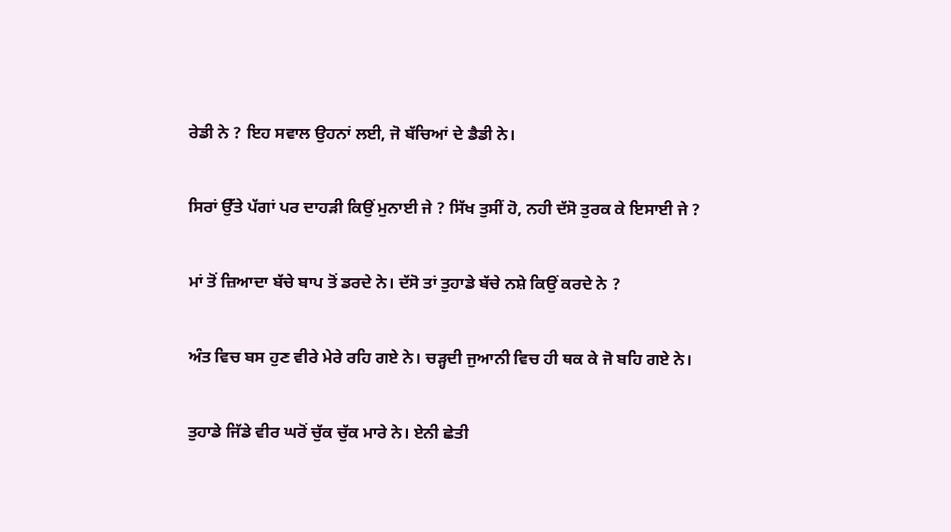ਰੇਡੀ ਨੇ ? ਇਹ ਸਵਾਲ ਉਹਨਾਂ ਲਈ, ਜੋ ਬੱਚਿਆਂ ਦੇ ਡੈਡੀ ਨੇ।

ਸਿਰਾਂ ਉੱਤੇ ਪੱਗਾਂ ਪਰ ਦਾਹੜੀ ਕਿਉਂ ਮੁਨਾਈ ਜੇ ? ਸਿੱਖ ਤੁਸੀਂ ਹੋ, ਨਹੀ ਦੱਸੋ ਤੁਰਕ ਕੇ ਇਸਾਈ ਜੇ ?

ਮਾਂ ਤੋਂ ਜ਼ਿਆਦਾ ਬੱਚੇ ਬਾਪ ਤੋਂ ਡਰਦੇ ਨੇ। ਦੱਸੋ ਤਾਂ ਤੁਹਾਡੇ ਬੱਚੇ ਨਸ਼ੇ ਕਿਉਂ ਕਰਦੇ ਨੇ ?

ਅੰਤ ਵਿਚ ਬਸ ਹੁਣ ਵੀਰੇ ਮੇਰੇ ਰਹਿ ਗਏ ਨੇ। ਚੜ੍ਹਦੀ ਜੁਆਨੀ ਵਿਚ ਹੀ ਥਕ ਕੇ ਜੋ ਬਹਿ ਗਏ ਨੇ।

ਤੁਹਾਡੇ ਜਿੱਡੇ ਵੀਰ ਘਰੋਂ ਚੁੱਕ ਚੁੱਕ ਮਾਰੇ ਨੇ। ਏਨੀ ਛੇਤੀ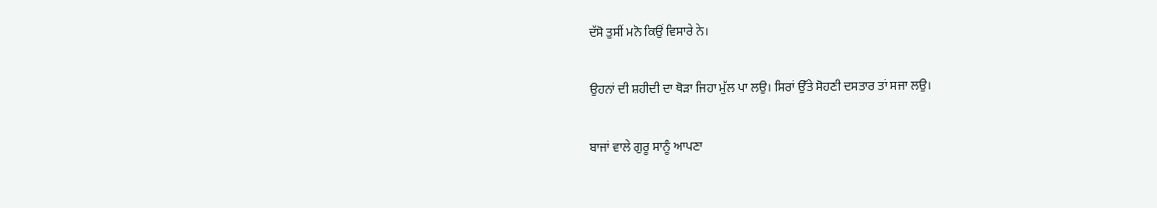ਦੱਸੋ ਤੁਸੀਂ ਮਨੋ ਕਿਉਂ ਵਿਸਾਰੇ ਨੇ।

ਉਹਨਾਂ ਦੀ ਸ਼ਹੀਦੀ ਦਾ ਥੋੜਾ ਜਿਹਾ ਮੁੱਲ ਪਾ ਲਉ। ਸਿਰਾਂ ਉੱਤੇ ਸੋਹਣੀ ਦਸਤਾਰ ਤਾਂ ਸਜਾ ਲਉ।

ਬਾਜਾਂ ਵਾਲੇ ਗੁਰੂ ਸਾਨੂੰ ਆਪਣਾ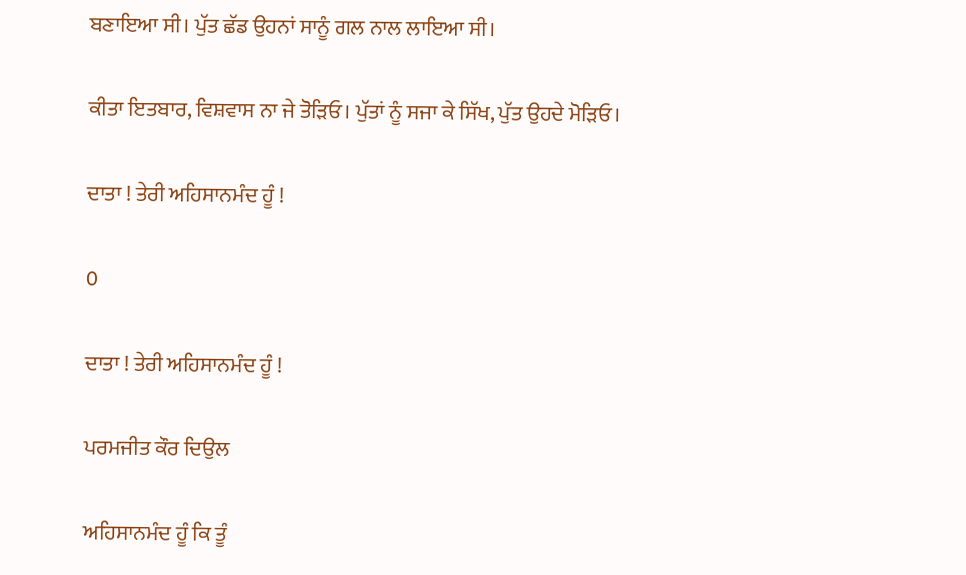ਬਣਾਇਆ ਸੀ। ਪੁੱਤ ਛੱਡ ਉਹਨਾਂ ਸਾਨੂੰ ਗਲ ਨਾਲ ਲਾਇਆ ਸੀ।

ਕੀਤਾ ਇਤਬਾਰ, ਵਿਸ਼ਵਾਸ ਨਾ ਜੇ ਤੋੜਿਓ। ਪੁੱਤਾਂ ਨੂੰ ਸਜਾ ਕੇ ਸਿੱਖ, ਪੁੱਤ ਉਹਦੇ ਮੋੜਿਓ।

ਦਾਤਾ ! ਤੇਰੀ ਅਹਿਸਾਨਮੰਦ ਹੂੰ !

0

ਦਾਤਾ ! ਤੇਰੀ ਅਹਿਸਾਨਮੰਦ ਹੂੰ !

ਪਰਮਜੀਤ ਕੌਰ ਦਿਉਲ

ਅਹਿਸਾਨਮੰਦ ਹੂੰ ਕਿ ਤੂੰ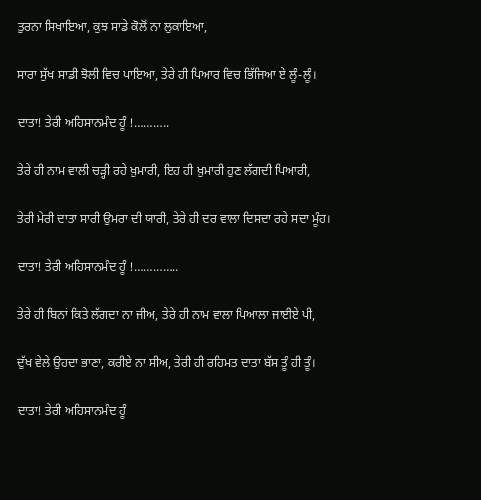ਤੁਰਨਾ ਸਿਖਾਇਆ, ਕੁਝ ਸਾਡੇ ਕੋਲੋਂ ਨਾ ਲੁਕਾਇਆ,

ਸਾਰਾ ਸੁੱਖ ਸਾਡੀ ਝੋਲੀ ਵਿਚ ਪਾਇਆ, ਤੇਰੇ ਹੀ ਪਿਆਰ ਵਿਚ ਭਿੱਜਿਆ ਏ ਲੂੰ-ਲੂੰ।

ਦਾਤਾ! ਤੇਰੀ ਅਹਿਸਾਨਮੰਦ ਹੂੰ !………..

ਤੇਰੇ ਹੀ ਨਾਮ ਵਾਲੀ ਚੜ੍ਹੀ ਰਹੇ ਖ਼ੁਮਾਰੀ, ਇਹ ਹੀ ਖ਼ੁਮਾਰੀ ਹੁਣ ਲੱਗਦੀ ਪਿਆਰੀ,

ਤੇਰੀ ਮੇਰੀ ਦਾਤਾ ਸਾਰੀ ਉਮਰਾ ਦੀ ਯਾਰੀ, ਤੇਰੇ ਹੀ ਦਰ ਵਾਲਾ ਦਿਸਦਾ ਰਹੇ ਸਦਾ ਮੂੰਹ।

ਦਾਤਾ! ਤੇਰੀ ਅਹਿਸਾਨਮੰਦ ਹੂੰ !…………..

ਤੇਰੇ ਹੀ ਬਿਨਾਂ ਕਿਤੇ ਲੱਗਦਾ ਨਾ ਜੀਅ, ਤੇਰੇ ਹੀ ਨਾਮ ਵਾਲਾ ਪਿਆਲਾ ਜਾਈਏ ਪੀ,

ਦੁੱਖ ਵੇਲੇ ਉਹਦਾ ਭਾਣਾ, ਕਰੀਏ ਨਾ ਸੀਅ, ਤੇਰੀ ਹੀ ਰਹਿਮਤ ਦਾਤਾ ਬੱਸ ਤੂੰ ਹੀ ਤੂੰ।

ਦਾਤਾ! ਤੇਰੀ ਅਹਿਸਾਨਮੰਦ ਹੂੰ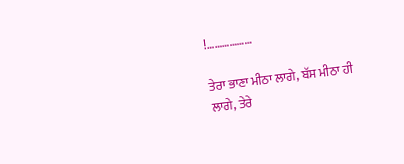!………………

ਤੇਰਾ ਭਾਣਾ ਮੀਠਾ ਲਾਗੇ, ਬੱਸ ਮੀਠਾ ਹੀ ਲਾਗੇ, ਤੇਰੇ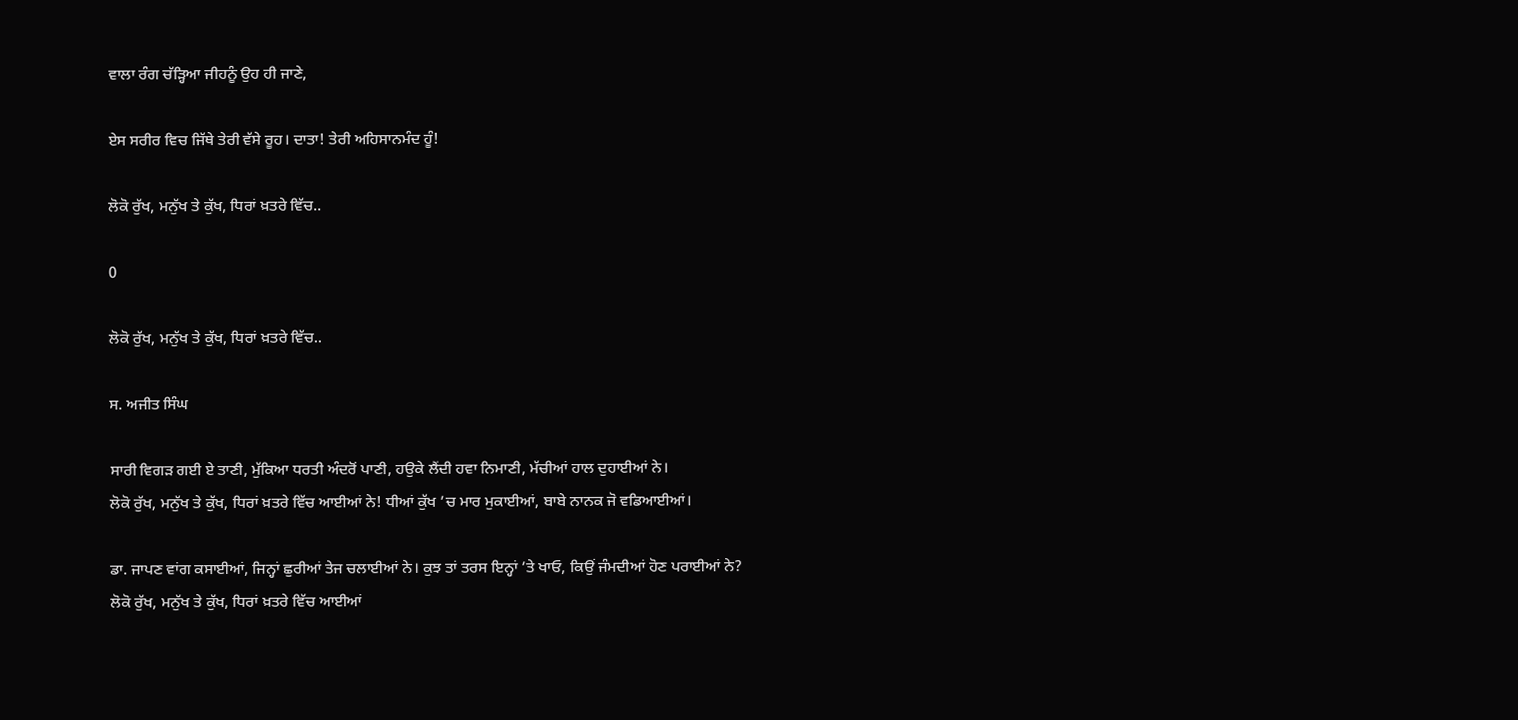ਵਾਲਾ ਰੰਗ ਚੱੜ੍ਹਿਆ ਜੀਹਨੂੰ ਉਹ ਹੀ ਜਾਣੇ,

ਏਸ ਸਰੀਰ ਵਿਚ ਜਿੱਥੇ ਤੇਰੀ ਵੱਸੇ ਰੂਹ। ਦਾਤਾ! ਤੇਰੀ ਅਹਿਸਾਨਮੰਦ ਹੂੰ!

ਲੋਕੋ ਰੁੱਖ, ਮਨੁੱਖ ਤੇ ਕੁੱਖ, ਧਿਰਾਂ ਖ਼ਤਰੇ ਵਿੱਚ..

0

ਲੋਕੋ ਰੁੱਖ, ਮਨੁੱਖ ਤੇ ਕੁੱਖ, ਧਿਰਾਂ ਖ਼ਤਰੇ ਵਿੱਚ..

ਸ. ਅਜੀਤ ਸਿੰਘ

ਸਾਰੀ ਵਿਗੜ ਗਈ ਏ ਤਾਣੀ, ਮੁੱਕਿਆ ਧਰਤੀ ਅੰਦਰੋਂ ਪਾਣੀ, ਹਉਕੇ ਲੈਂਦੀ ਹਵਾ ਨਿਮਾਣੀ, ਮੱਚੀਆਂ ਹਾਲ ਦੁਹਾਈਆਂ ਨੇ।
ਲੋਕੋ ਰੁੱਖ, ਮਨੁੱਖ ਤੇ ਕੁੱਖ, ਧਿਰਾਂ ਖ਼ਤਰੇ ਵਿੱਚ ਆਈਆਂ ਨੇ! ਧੀਆਂ ਕੁੱਖ ’ਚ ਮਾਰ ਮੁਕਾਈਆਂ, ਬਾਬੇ ਨਾਨਕ ਜੋ ਵਡਿਆਈਆਂ।

ਡਾ. ਜਾਪਣ ਵਾਂਗ ਕਸਾਈਆਂ, ਜਿਨ੍ਹਾਂ ਛੁਰੀਆਂ ਤੇਜ ਚਲਾਈਆਂ ਨੇ। ਕੁਝ ਤਾਂ ਤਰਸ ਇਨ੍ਹਾਂ ’ਤੇ ਖਾਓ, ਕਿਉਂ ਜੰਮਦੀਆਂ ਹੋਣ ਪਰਾਈਆਂ ਨੇ?
ਲੋਕੋ ਰੁੱਖ, ਮਨੁੱਖ ਤੇ ਕੁੱਖ, ਧਿਰਾਂ ਖ਼ਤਰੇ ਵਿੱਚ ਆਈਆਂ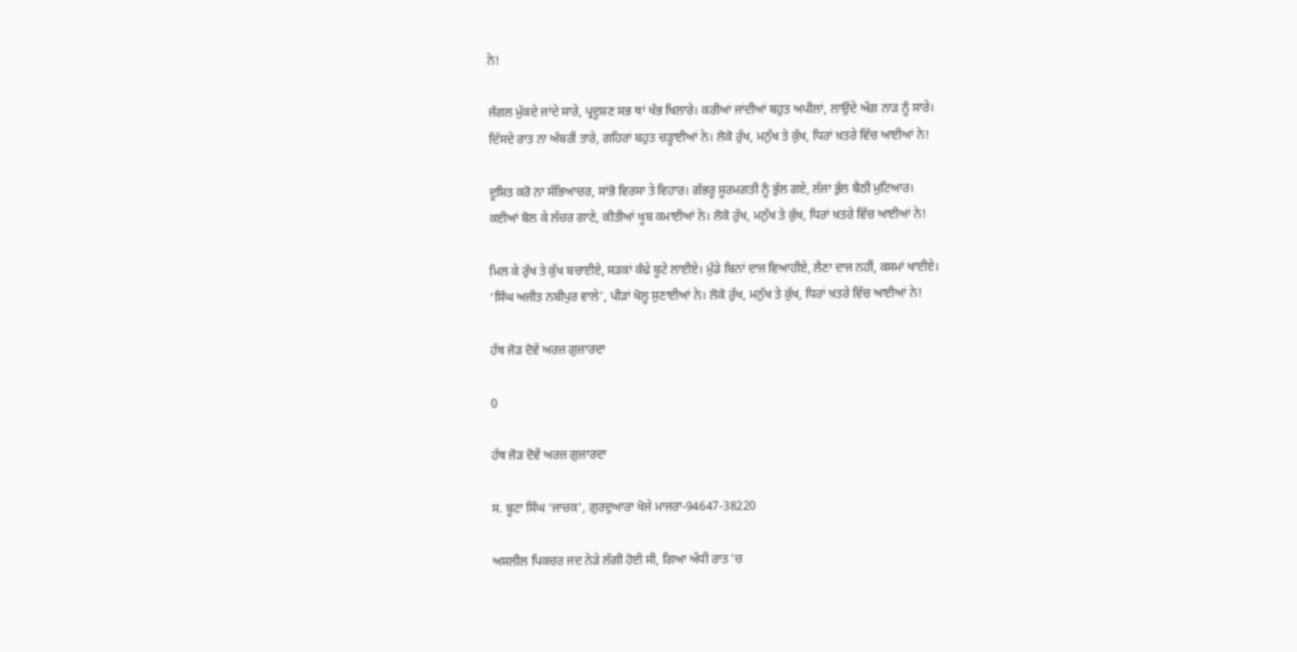ਨੇ!

ਜੰਗਲ ਮੁੱਕਦੇ ਜਾਂਦੇ ਸਾਰੇ, ਪ੍ਰਦੂਸ਼ਣ ਸਭ ਥਾਂ ਖੰਭ ਖਿਲਾਰੇ। ਕਰੀਆਂ ਜਾਂਦੀਆਂ ਬਹੁਤ ਅਪੀਲਾਂ, ਲਾਉਂਦੇ ਅੱਗ ਨਾੜ ਨੂੰ ਸਾਰੇ।
ਦਿੱਸਦੇ ਰਾਤ ਨਾ ਅੰਬਰੀਂ ਤਾਰੇ, ਗਹਿਰਾਂ ਬਹੁਤ ਚੜ੍ਹਾਈਆਂ ਨੇ। ਲੋਕੋ ਰੁੱਖ, ਮਨੁੱਖ ਤੇ ਕੁੱਖ, ਧਿਰਾਂ ਖ਼ਤਰੇ ਵਿੱਚ ਆਈਆਂ ਨੇ!

ਦੂਸ਼ਿਤ ਕਰੋ ਨਾ ਸੱਭਿਆਚਰ, ਸਾਂਭੋ ਵਿਰਸਾ ਤੇ ਵਿਹਾਰ। ਗੱਭਰੂ ਸੂਰਮਗਤੀ ਨੂੰ ਭੁੱਲ ਗਏ, ਲੱਜਾ ਭੁੱਲ ਬੈਠੀ ਮੁਟਿਆਰ।
ਕਈਆਂ ਬੋਲ ਕੇ ਲੱਚਰ ਗਾਣੇ, ਕੀਤੀਆਂ ਖੂਬ ਕਮਾਈਆਂ ਨੇ। ਲੋਕੋ ਰੁੱਖ, ਮਨੁੱਖ ਤੇ ਕੁੱਖ, ਧਿਰਾਂ ਖ਼ਤਰੇ ਵਿੱਚ ਆਈਆਂ ਨੇ!

ਮਿਲ ਕੇ ਰੁੱਖ ਤੇ ਕੁੱਖ ਬਚਾਈਏ, ਸੜਕਾਂ ਕੰਢੇ ਬੂਟੇ ਲਾਈਏ। ਮੁੰਡੇ ਬਿਨਾਂ ਦਾਜ ਵਿਆਹੀਏ, ਲੈਣਾ ਦਾਜ ਨਹੀਂ, ਕਸਮਾਂ ਖਾਈਏ।
‘ਸਿੰਘ ਅਜੀਤ ਨਬੀਪੁਰ ਵਾਲੇ’, ਪੀੜਾਂ ਖੋਲ੍ਹ ਸੁਣਾਈਆਂ ਨੇ। ਲੋਕੋ ਰੁੱਖ, ਮਨੁੱਖ ਤੇ ਕੁੱਖ, ਧਿਰਾਂ ਖ਼ਤਰੇ ਵਿੱਚ ਆਈਆਂ ਨੇ!

ਹੱਥ ਜੋੜ ਦੋਵੇਂ ਅਰਜ਼ ਗੁਜ਼ਾਰਦਾ

0

ਹੱਥ ਜੋੜ ਦੋਵੇਂ ਅਰਜ਼ ਗੁਜ਼ਾਰਦਾ

ਸ. ਬੂਟਾ ਸਿੰਘ ‘ਜਾਚਕ’, ਗੁਰਦੁਆਰਾ ਖੋਜੇ ਮਾਜਰਾ-94647-38220

ਅਸ਼ਲੀਲ ਪਿਕਚਰ ਜਦ ਨੇੜੇ ਲੱਗੀ ਹੋਈ ਸੀ, ਗਿਆ ਅੱਧੀ ਰਾਤ ’ਚ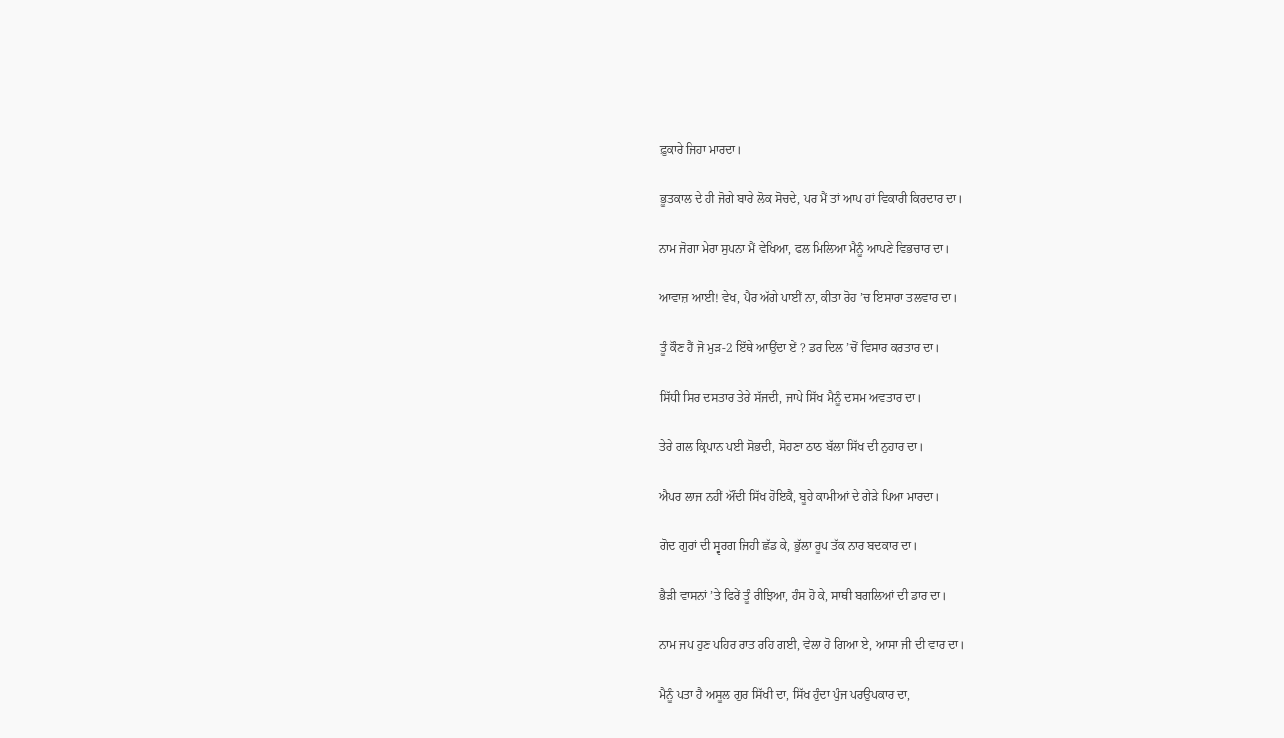ਫ਼ੁਕਾਰੇ ਜਿਹਾ ਮਾਰਦਾ।

ਭੂਤਕਾਲ ਦੇ ਹੀ ਜੋਗੇ ਬਾਰੇ ਲੋਕ ਸੋਚਦੇ, ਪਰ ਮੈਂ ਤਾਂ ਆਪ ਹਾਂ ਵਿਕਾਰੀ ਕਿਰਦਾਰ ਦਾ।

ਨਾਮ ਜੋਗਾ ਮੇਰਾ ਸੁਪਨਾ ਮੈਂ ਵੇਖਿਆ, ਫਲ ਮਿਲਿਆ ਮੈਨੂੰ ਆਪਣੇ ਵਿਭਚਾਰ ਦਾ।

ਆਵਾਜ਼ ਆਈ! ਵੇਖ, ਪੈਰ ਅੱਗੇ ਪਾਈਂ ਨਾ, ਕੀਤਾ ਰੋਹ ’ਚ ਇਸਾਰਾ ਤਲਵਾਰ ਦਾ।

ਤੂੰ ਕੌਣ ਹੈਂ ਜੋ ਮੁੜ-2 ਇੱਥੇ ਆਉਂਦਾ ਏਂ ? ਡਰ ਦਿਲ ’ਚੋਂ ਵਿਸਾਰ ਕਰਤਾਰ ਦਾ।

ਸਿੱਧੀ ਸਿਰ ਦਸਤਾਰ ਤੇਰੇ ਸੱਜਦੀ, ਜਾਪੇ ਸਿੱਖ ਮੈਨੂੰ ਦਸਮ ਅਵਤਾਰ ਦਾ।

ਤੇਰੇ ਗਲ ਕ੍ਰਿਪਾਨ ਪਈ ਸੋਭਦੀ, ਸੋਹਣਾ ਠਾਠ ਬੱਲਾ ਸਿੱਖ ਦੀ ਨੁਹਾਰ ਦਾ।

ਐਪਰ ਲਾਜ ਨਹੀਂ ਔਂਦੀ ਸਿੱਖ ਹੋਇਕੈ, ਬੂਹੇ ਕਾਮੀਆਂ ਦੇ ਗੇੜੇ ਪਿਆ ਮਾਰਦਾ।

ਗੋਦ ਗੁਰਾਂ ਦੀ ਸ੍ਵਰਗ ਜਿਹੀ ਛੱਡ ਕੇ, ਭੁੱਲਾ ਰੂਪ ਤੱਕ ਨਾਰ ਬਦਕਾਰ ਦਾ।

ਭੈੜੀ ਵਾਸਨਾਂ ’ਤੇ ਫਿਰੇਂ ਤੂੰ ਰੀਝਿਆ, ਹੰਸ ਹੋ ਕੇ, ਸਾਥੀ ਬਗਲਿਆਂ ਦੀ ਡਾਰ ਦਾ।

ਨਾਮ ਜਪ ਹੁਣ ਪਹਿਰ ਰਾਤ ਰਹਿ ਗਈ, ਵੇਲਾ ਹੋ ਗਿਆ ਏ, ਆਸਾ ਜੀ ਦੀ ਵਾਰ ਦਾ।

ਮੈਨੂੰ ਪਤਾ ਹੈ ਅਸੂਲ ਗੁਰ ਸਿੱਖੀ ਦਾ, ਸਿੱਖ ਹੁੰਦਾ ਪੁੰਜ ਪਰਉਪਕਾਰ ਦਾ,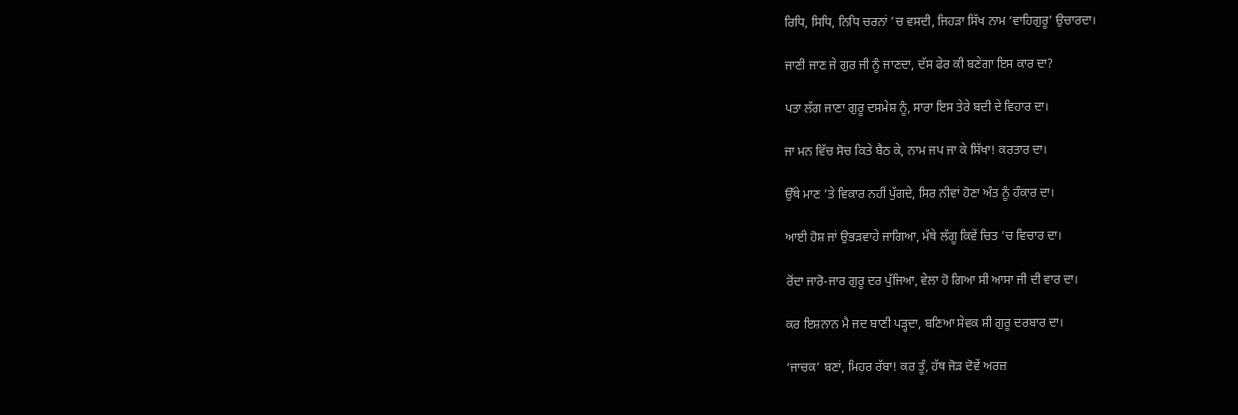ਰਿਧਿ, ਸਿਧਿ, ਨਿਧਿ ਚਰਨਾਂ ’ਚ ਵਸਦੀ, ਜਿਹੜਾ ਸਿੱਖ ਨਾਮ ‘ਵਾਹਿਗੁਰੂ’ ਉਚਾਰਦਾ।

ਜਾਣੀ ਜਾਣ ਜੇ ਗੁਰ ਜੀ ਨੂੰ ਜਾਣਦਾ, ਦੱਸ ਫੇਰ ਕੀ ਬਣੇਗਾ ਇਸ ਕਾਰ ਦਾ?

ਪਤਾ ਲੱਗ ਜਾਣਾ ਗੁਰੂ ਦਸਮੇਸ਼ ਨੂੰ, ਸਾਰਾ ਇਸ ਤੇਰੇ ਬਦੀ ਦੇ ਵਿਹਾਰ ਦਾ।

ਜਾ ਮਨ ਵਿੱਚ ਸੋਚ ਕਿਤੇ ਬੈਠ ਕੇ, ਨਾਮ ਜਪ ਜਾ ਕੇ ਸਿੱਖਾ! ਕਰਤਾਰ ਦਾ।

ਉੱਥੇ ਮਾਣ ’ਤੇ ਵਿਕਾਰ ਨਹੀਂ ਪੁੱਗਦੇ, ਸਿਰ ਨੀਵਾਂ ਹੋਣਾ ਅੰਤ ਨੂੰ ਹੰਕਾਰ ਦਾ।

ਆਈ ਹੋਸ਼ ਜਾਂ ਉਭੜਵਾਹੇ ਜਾਗਿਆ, ਮੱਥੇ ਲੱਗੂ ਕਿਵੇਂ ਚਿਤ ’ਚ ਵਿਚਾਰ ਦਾ।

ਰੋਂਦਾ ਜਾਰੋ-ਜਾਰ ਗੁਰੂ ਦਰ ਪੁੱਜਿਆ, ਵੇਲਾ ਹੋ ਗਿਆ ਸੀ ਆਸਾ ਜੀ ਦੀ ਵਾਰ ਦਾ।

ਕਰ ਇਸ਼ਨਾਨ ਮੈ ਜਦ ਬਾਣੀ ਪੜ੍ਹਦਾ, ਬਣਿਆ ਸੇਵਕ ਸੀ ਗੁਰੂ ਦਰਬਾਰ ਦਾ।

‘ਜਾਚਕ’ ਬਣਾਂ, ਮਿਹਰ ਰੱਬਾ! ਕਰ ਤੂੰ, ਹੱਥ ਜੋੜ ਦੋਵੇਂ ਅਰਜ਼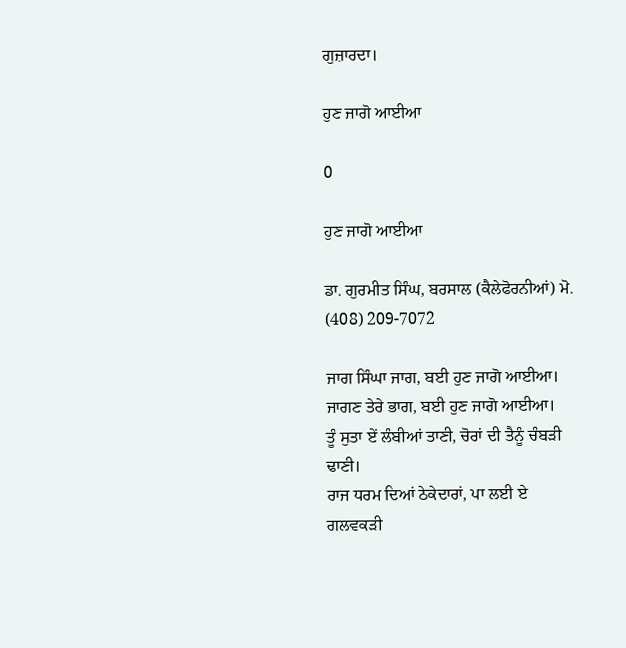ਗੁਜ਼ਾਰਦਾ।

ਹੁਣ ਜਾਗੋ ਆਈਆ

0

ਹੁਣ ਜਾਗੋ ਆਈਆ

ਡਾ. ਗੁਰਮੀਤ ਸਿੰਘ, ਬਰਸਾਲ (ਕੈਲੇਫੋਰਨੀਆਂ) ਮੋ. (408) 209-7072

ਜਾਗ ਸਿੰਘਾ ਜਾਗ, ਬਈ ਹੁਣ ਜਾਗੋ ਆਈਆ। ਜਾਗਣ ਤੇਰੇ ਭਾਗ, ਬਈ ਹੁਣ ਜਾਗੋ ਆਈਆ।
ਤੂੰ ਸੁਤਾ ਏਂ ਲੰਬੀਆਂ ਤਾਣੀ, ਚੋਰਾਂ ਦੀ ਤੈਨੂੰ ਚੰਬੜੀ ਢਾਣੀ।
ਰਾਜ ਧਰਮ ਦਿਆਂ ਠੇਕੇਦਾਰਾਂ, ਪਾ ਲਈ ਏ ਗਲਵਕੜੀ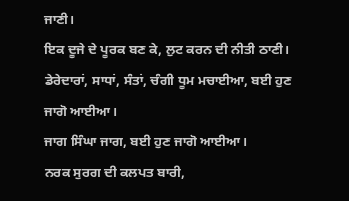ਜਾਣੀ।
ਇਕ ਦੂਜੇ ਦੇ ਪੂਰਕ ਬਣ ਕੇ, ਲੁਟ ਕਰਨ ਦੀ ਨੀਤੀ ਠਾਣੀ।
ਡੇਰੇਦਾਰਾਂ, ਸਾਧਾਂ, ਸੰਤਾਂ, ਚੰਗੀ ਧੂਮ ਮਚਾਈਆ, ਬਈ ਹੁਣ ਜਾਗੋ ਆਈਆ।
ਜਾਗ ਸਿੰਘਾ ਜਾਗ, ਬਈ ਹੁਣ ਜਾਗੋ ਆਈਆ।
ਨਰਕ ਸੁਰਗ ਦੀ ਕਲਪਤ ਬਾਰੀ,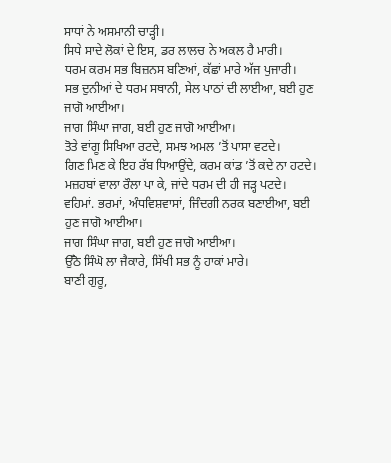ਸਾਧਾਂ ਨੇ ਅਸਮਾਨੀ ਚਾੜ੍ਹੀ।
ਸਿਧੇ ਸਾਦੇ ਲੋਕਾਂ ਦੇ ਇਸ, ਡਰ ਲਾਲਚ ਨੇ ਅਕਲ ਹੈ ਮਾਰੀ।
ਧਰਮ ਕਰਮ ਸਭ ਬਿਜ਼ਨਸ ਬਣਿਆਂ, ਕੱਛਾਂ ਮਾਰੇ ਅੱਜ ਪੁਜਾਰੀ।
ਸਭ ਦੁਨੀਆਂ ਦੇ ਧਰਮ ਸਥਾਨੀ, ਸੇਲ ਪਾਠਾਂ ਦੀ ਲਾਈਆ, ਬਈ ਹੁਣ ਜਾਗੋ ਆਈਆ।
ਜਾਗ ਸਿੰਘਾ ਜਾਗ, ਬਈ ਹੁਣ ਜਾਗੋ ਆਈਆ।
ਤੋਤੇ ਵਾਂਗੂ ਸਿਖਿਆ ਰਟਦੇ, ਸਮਝ ਅਮਲ ’ਤੋਂ ਪਾਸਾ ਵਟਦੇ।
ਗਿਣ ਮਿਣ ਕੇ ਇਹ ਰੱਬ ਧਿਆਉਂਦੇ, ਕਰਮ ਕਾਂਡ ’ਤੋਂ ਕਦੇ ਨਾ ਹਟਦੇ।
ਮਜ਼ਹਬਾਂ ਵਾਲਾ ਰੌਲਾ ਪਾ ਕੇ, ਜਾਂਦੇ ਧਰਮ ਦੀ ਹੀ ਜੜ੍ਹ ਪਟਦੇ।
ਵਹਿਮਾਂ. ਭਰਮਾਂ, ਅੰਧਵਿਸ਼ਵਾਸਾਂ, ਜਿੰਦਗੀ ਨਰਕ ਬਣਾਈਆ, ਬਈ ਹੁਣ ਜਾਗੋ ਆਈਆ।
ਜਾਗ ਸਿੰਘਾ ਜਾਗ, ਬਈ ਹੁਣ ਜਾਗੋ ਆਈਆ।
ਉੱਠੋ ਸਿੰਘੋ ਲਾ ਜੈਕਾਰੇ, ਸਿੱਖੀ ਸਭ ਨੂੰ ਹਾਕਾਂ ਮਾਰੇ।
ਬਾਣੀ ਗੁਰੂ,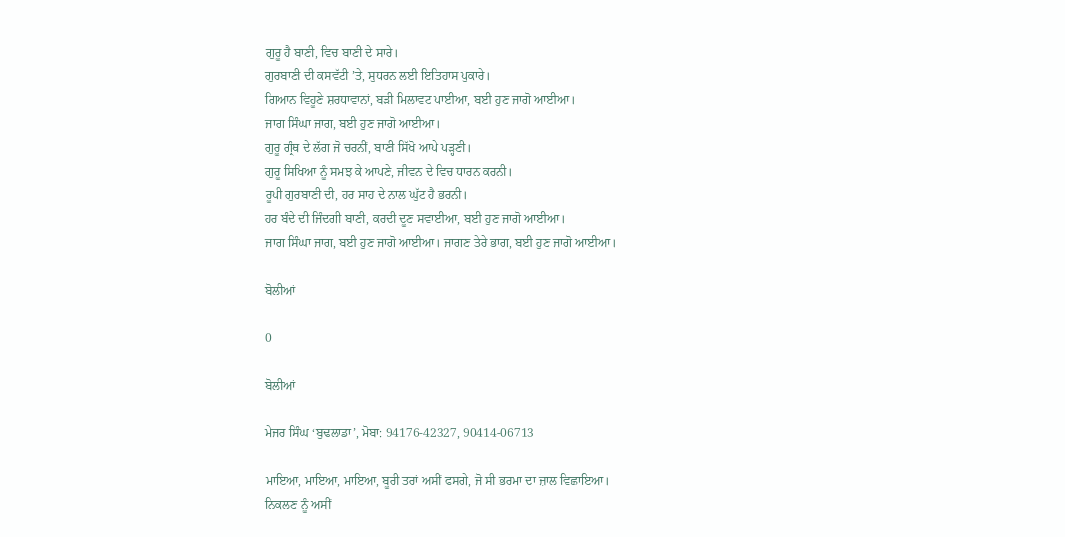ਗੁਰੂ ਹੈ ਬਾਣੀ, ਵਿਚ ਬਾਣੀ ਦੇ ਸਾਰੇ।
ਗੁਰਬਾਣੀ ਦੀ ਕਸਵੱਟੀ ’ਤੇ, ਸੁਧਰਨ ਲਈ ਇਤਿਹਾਸ ਪੁਕਾਰੇ।
ਗਿਆਨ ਵਿਹੂਣੇ ਸ਼ਰਧਾਵਾਨਾਂ, ਬੜੀ ਮਿਲਾਵਟ ਪਾਈਆ, ਬਈ ਹੁਣ ਜਾਗੋ ਆਈਆ।
ਜਾਗ ਸਿੰਘਾ ਜਾਗ, ਬਈ ਹੁਣ ਜਾਗੋ ਆਈਆ।
ਗੁਰੂ ਗ੍ਰੰਥ ਦੇ ਲੱਗ ਜੋ ਚਰਨੀਂ, ਬਾਣੀ ਸਿੱਖੋ ਆਪੇ ਪੜ੍ਹਣੀ।
ਗੁਰੂ ਸਿਖਿਆ ਨੂੰ ਸਮਝ ਕੇ ਆਪਣੇ, ਜੀਵਨ ਦੇ ਵਿਚ ਧਾਰਨ ਕਰਨੀ।
ਰੂਪੀ ਗੁਰਬਾਣੀ ਦੀ, ਹਰ ਸਾਹ ਦੇ ਨਾਲ ਘੁੱਟ ਹੈ ਭਰਨੀ।
ਹਰ ਬੰਦੇ ਦੀ ਜਿੰਦਗੀ ਬਾਣੀ, ਕਰਦੀ ਦੂਣ ਸਵਾਈਆ, ਬਈ ਹੁਣ ਜਾਗੋ ਆਈਆ।
ਜਾਗ ਸਿੰਘਾ ਜਾਗ, ਬਈ ਹੁਣ ਜਾਗੋ ਆਈਆ। ਜਾਗਣ ਤੇਰੇ ਭਾਗ, ਬਈ ਹੁਣ ਜਾਗੋ ਆਈਆ।

ਬੋਲੀਆਂ

0

ਬੋਲੀਆਂ

ਮੇਜਰ ਸਿੰਘ ‘ਬੁਢਲਾਡਾ’, ਮੋਬਾ: 94176-42327, 90414-06713

ਮਾਇਆ, ਮਾਇਆ, ਮਾਇਆ, ਬੂਰੀ ਤਰਾਂ ਅਸੀਂ ਫਸਗੇ, ਜੋ ਸੀ ਭਰਮਾ ਦਾ ਜ਼ਾਲ ਵਿਛਾਇਆ।
ਨਿਕਲਣ ਨੂੰ ਅਸੀਂ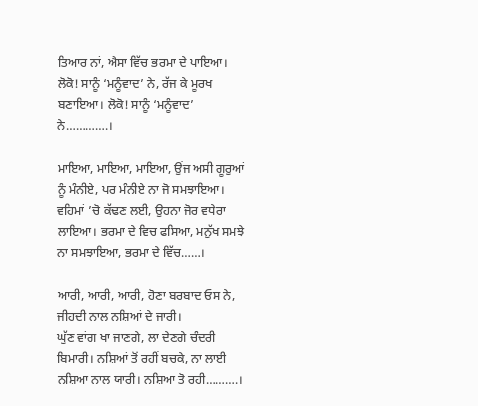ਤਿਆਰ ਨਾਂ, ਐਸਾ ਵਿੱਚ ਭਰਮਾ ਦੇ ਪਾਇਆ। ਲੋਕੋ! ਸਾਨੂੰ ‘ਮਨੂੰਵਾਦ’ ਨੇ, ਰੱਜ ਕੇ ਮੂਰਖ ਬਣਾਇਆ। ਲੋਕੋ! ਸਾਨੂੰ ‘ਮਨੂੰਵਾਦ’ ਨੇ………….।

ਮਾਇਆ, ਮਾਇਆ, ਮਾਇਆ, ਉਂਜ ਅਸੀ ਗੂਰੁਆਂ ਨੂੰ ਮੰਨੀਏ, ਪਰ ਮੰਨੀਏ ਨਾ ਜੋ ਸਮਝਾਇਆ।
ਵਹਿਮਾਂ ’ਚੋ ਕੱਢਣ ਲਈ, ਉਹਨਾ ਜੋਰ ਵਧੇਰਾ ਲਾਇਆ। ਭਰਮਾ ਦੇ ਵਿਚ ਫਸਿਆ, ਮਨੁੱਖ ਸਮਝੇ ਨਾ ਸਮਝਾਇਆ, ਭਰਮਾ ਦੇ ਵਿੱਚ……।

ਆਰੀ, ਆਰੀ, ਆਰੀ, ਹੋਣਾ ਬਰਬਾਦ ਓਸ ਨੇ, ਜੀਹਦੀ ਨਾਲ ਨਸ਼ਿਆਂ ਦੇ ਜਾਰੀ।
ਘੁੱਣ ਵਾਂਗ ਖਾ ਜਾਣਗੇ, ਲਾ ਦੇਣਗੇ ਚੰਦਰੀ ਬਿਮਾਰੀ। ਨਸ਼ਿਆਂ ਤੋਂ ਰਹੀਂ ਬਚਕੇ, ਨਾ ਲਾਈ ਨਸ਼ਿਆ ਨਾਲ ਯਾਰੀ। ਨਸ਼ਿਆ ਤੋ ਰਹੀ……….।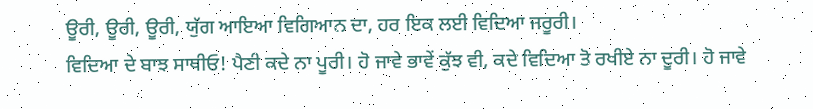ਊਰੀ, ਊਰੀ, ਊਰੀ, ਯੁੱਗ ਆਇਆ ਵਿਗਿਆਨ ਦਾ, ਹਰ ਇਕ ਲਈ ਵਿਦਿਆ ਜਰੂਰੀ।
ਵਿਦਿਆ ਦੇ ਬਾਝ ਸਾਥੀਓ! ਪੈਣੀ ਕਦੇ ਨਾ ਪੂਰੀ। ਹੋ ਜਾਵੇ ਭਾਵੇਂ ਕੁੱਝ ਵੀ, ਕਦੇ ਵਿਦਿਆ ਤੋ ਰਖੀਏ ਨਾ ਦੂਰੀ। ਹੋ ਜਾਵੇ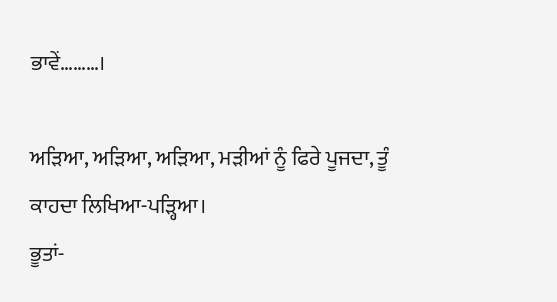ਭਾਵੇਂ………।

ਅੜਿਆ, ਅੜਿਆ, ਅੜਿਆ, ਮੜੀਆਂ ਨੂੰ ਫਿਰੇ ਪੂਜਦਾ, ਤੂੰ ਕਾਹਦਾ ਲਿਖਿਆ-ਪੜ੍ਹਿਆ।
ਭੂਤਾਂ-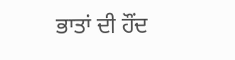ਭਾਤਾਂ ਦੀ ਹੌਂਦ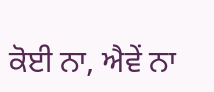ਕੋਈ ਨਾ, ਐਵੇਂ ਨਾ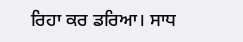ਰਿਹਾ ਕਰ ਡਰਿਆ। ਸਾਧ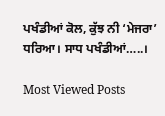ਪਖੰਡੀਆਂ ਕੋਲ, ਕੁੱਝ ਨੀ ‘ਮੇਜਰਾ’ ਧਰਿਆ। ਸਾਧ ਪਖੰਡੀਆਂ…..।

Most Viewed Posts